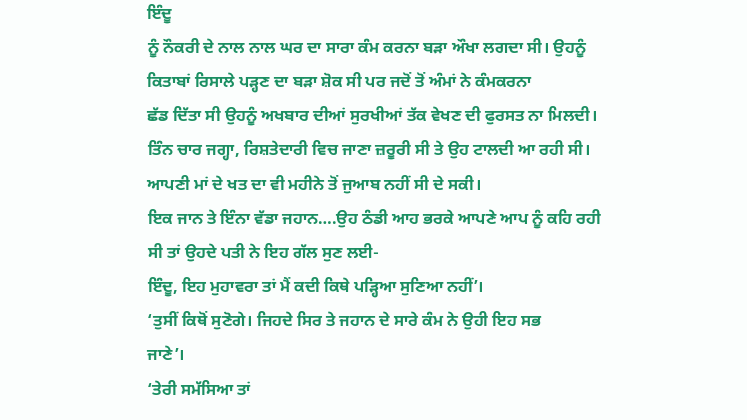ਇੰਦੂ
ਨੂੰ ਨੌਕਰੀ ਦੇ ਨਾਲ ਨਾਲ ਘਰ ਦਾ ਸਾਰਾ ਕੰਮ ਕਰਨਾ ਬੜਾ ਔਖਾ ਲਗਦਾ ਸੀ। ਉਹਨੂੰ
ਕਿਤਾਬਾਂ ਰਿਸਾਲੇ ਪੜ੍ਹਣ ਦਾ ਬੜਾ ਸ਼ੋਕ ਸੀ ਪਰ ਜਦੋਂ ਤੋਂ ਅੰਮਾਂ ਨੇ ਕੰਮਕਰਨਾ
ਛੱਡ ਦਿੱਤਾ ਸੀ ਉਹਨੂੰ ਅਖਬਾਰ ਦੀਆਂ ਸੁਰਖੀਆਂ ਤੱਕ ਵੇਖਣ ਦੀ ਫੁਰਸਤ ਨਾ ਮਿਲਦੀ।
ਤਿੰਨ ਚਾਰ ਜਗ੍ਹਾ, ਰਿਸ਼ਤੇਦਾਰੀ ਵਿਚ ਜਾਣਾ ਜ਼ਰੂਰੀ ਸੀ ਤੇ ਉਹ ਟਾਲਦੀ ਆ ਰਹੀ ਸੀ।
ਆਪਣੀ ਮਾਂ ਦੇ ਖਤ ਦਾ ਵੀ ਮਹੀਨੇ ਤੋਂ ਜੁਆਬ ਨਹੀਂ ਸੀ ਦੇ ਸਕੀ।
ਇਕ ਜਾਨ ਤੇ ਇੰਨਾ ਵੱਡਾ ਜਹਾਨ….ਉਹ ਠੰਡੀ ਆਹ ਭਰਕੇ ਆਪਣੇ ਆਪ ਨੂੰ ਕਹਿ ਰਹੀ
ਸੀ ਤਾਂ ਉਹਦੇ ਪਤੀ ਨੇ ਇਹ ਗੱਲ ਸੁਣ ਲਈ-
ਇੰਦੂ, ਇਹ ਮੁਹਾਵਰਾ ਤਾਂ ਮੈਂ ਕਦੀ ਕਿਥੇ ਪੜ੍ਹਿਆ ਸੁਣਿਆ ਨਹੀਂ’।
‘ਤੁਸੀਂ ਕਿਥੋਂ ਸੁਣੋਗੇ। ਜਿਹਦੇ ਸਿਰ ਤੇ ਜਹਾਨ ਦੇ ਸਾਰੇ ਕੰਮ ਨੇ ਉਹੀ ਇਹ ਸਭ
ਜਾਣੇ’।
‘ਤੇਰੀ ਸਮੱਸਿਆ ਤਾਂ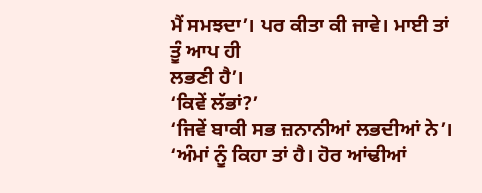ਮੈਂ ਸਮਝਦਾ’। ਪਰ ਕੀਤਾ ਕੀ ਜਾਵੇ। ਮਾਈ ਤਾਂ ਤੂੰ ਆਪ ਹੀ
ਲਭਣੀ ਹੈ’।
‘ਕਿਵੇਂ ਲੱਭਾਂ?’
‘ਜਿਵੇਂ ਬਾਕੀ ਸਭ ਜ਼ਨਾਨੀਆਂ ਲਭਦੀਆਂ ਨੇ’।
‘ਅੰਮਾਂ ਨੂੰ ਕਿਹਾ ਤਾਂ ਹੈ। ਹੋਰ ਆਂਢੀਆਂ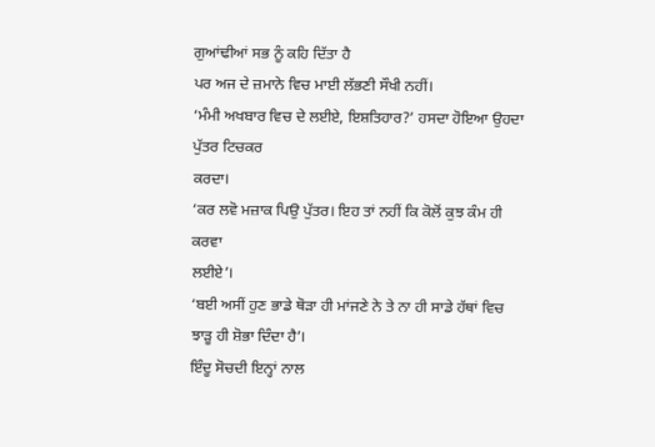ਗੁਆਂਢੀਆਂ ਸਭ ਨੂੰ ਕਹਿ ਦਿੱਤਾ ਹੈ
ਪਰ ਅਜ ਦੇ ਜ਼ਮਾਨੇ ਵਿਚ ਮਾਈ ਲੱਭਣੀ ਸੌਖੀ ਨਹੀਂ।
‘ਮੰਮੀ ਅਖਬਾਰ ਵਿਚ ਦੇ ਲਈਏ, ਇਸ਼ਤਿਹਾਰ?’ ਹਸਦਾ ਹੋਇਆ ਉਹਦਾ ਪੁੱਤਰ ਟਿਚਕਰ
ਕਰਦਾ।
‘ਕਰ ਲਵੋ ਮਜ਼ਾਕ ਪਿਉ ਪੁੱਤਰ। ਇਹ ਤਾਂ ਨਹੀਂ ਕਿ ਕੋਲੋਂ ਕੁਝ ਕੰਮ ਹੀ ਕਰਵਾ
ਲਈਏ’।
‘ਬਈ ਅਸੀਂ ਹੁਣ ਭਾਡੇ ਥੋੜਾ ਹੀ ਮਾਂਜਣੇ ਨੇ ਤੇ ਨਾ ਹੀ ਸਾਡੇ ਹੱਥਾਂ ਵਿਚ
ਝਾੜੂ ਹੀ ਸ਼ੋਭਾ ਦਿੰਦਾ ਹੈ’।
ਇੰਦੂ ਸੋਚਦੀ ਇਨ੍ਹਾਂ ਨਾਲ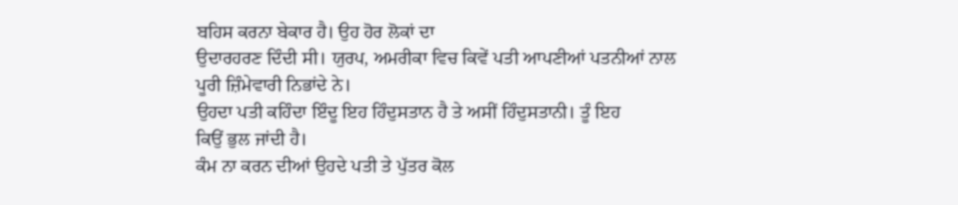ਬਹਿਸ ਕਰਨਾ ਬੇਕਾਰ ਹੈ। ਉਹ ਹੋਰ ਲੋਕਾਂ ਦਾ
ਉਦਾਰਹਰਣ ਦਿੰਦੀ ਸੀ। ਯੁਰਪ, ਅਮਰੀਕਾ ਵਿਚ ਕਿਵੇਂ ਪਤੀ ਆਪਣੀਆਂ ਪਤਨੀਆਂ ਨਾਲ
ਪੂਰੀ ਜ਼ਿੰਮੇਵਾਰੀ ਨਿਭਾਂਦੇ ਨੇ।
ਉਹਦਾ ਪਤੀ ਕਹਿੰਦਾ ਇੰਦੂ ਇਹ ਹਿੰਦੁਸਤਾਨ ਹੈ ਤੇ ਅਸੀਂ ਹਿੰਦੁਸਤਾਨੀ। ਤੂੰ ਇਹ
ਕਿਉਂ ਭੁਲ ਜਾਂਦੀ ਹੈ।
ਕੰਮ ਨਾ ਕਰਨ ਦੀਆਂ ਉਹਦੇ ਪਤੀ ਤੇ ਪੁੱਤਰ ਕੋਲ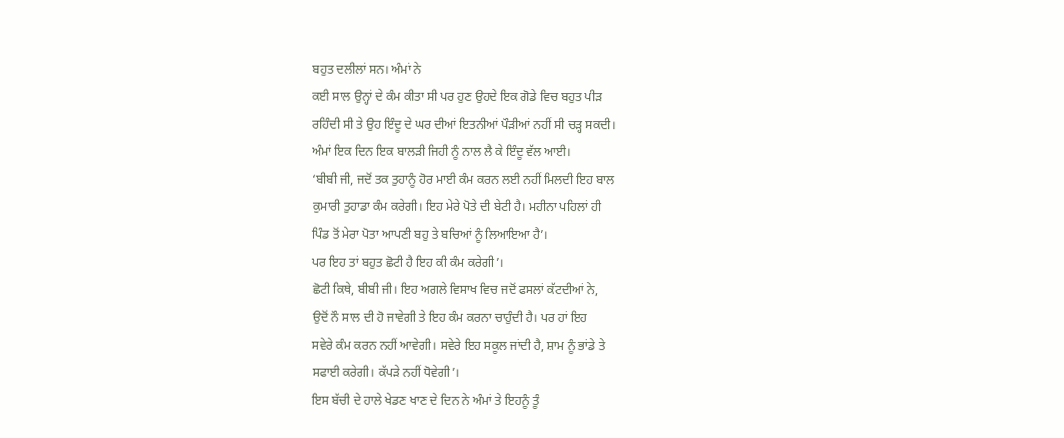ਬਹੁਤ ਦਲੀਲਾਂ ਸਨ। ਅੰਮਾਂ ਨੇ
ਕਈ ਸਾਲ ਉਨ੍ਹਾਂ ਦੇ ਕੰਮ ਕੀਤਾ ਸੀ ਪਰ ਹੁਣ ਉਹਦੇ ਇਕ ਗੋਡੇ ਵਿਚ ਬਹੁਤ ਪੀੜ
ਰਹਿੰਦੀ ਸੀ ਤੇ ਉਹ ਇੰਦੂ ਦੇ ਘਰ ਦੀਆਂ ਇਤਨੀਆਂ ਪੌੜੀਆਂ ਨਹੀਂ ਸੀ ਚੜ੍ਹ ਸਕਦੀ।
ਅੰਮਾਂ ਇਕ ਦਿਨ ਇਕ ਬਾਲੜੀ ਜਿਹੀ ਨੂੰ ਨਾਲ ਲੈ ਕੇ ਇੰਦੂ ਵੱਲ ਆਈ।
‘ਬੀਬੀ ਜੀ, ਜਦੋਂ ਤਕ ਤੁਹਾਨੂੰ ਹੋਰ ਮਾਈ ਕੰਮ ਕਰਨ ਲਈ ਨਹੀਂ ਮਿਲਦੀ ਇਹ ਬਾਲ
ਕੁਮਾਰੀ ਤੁਹਾਡਾ ਕੰਮ ਕਰੇਗੀ। ਇਹ ਮੇਰੇ ਪੋਤੇ ਦੀ ਬੇਟੀ ਹੈ। ਮਹੀਨਾ ਪਹਿਲਾਂ ਹੀ
ਪਿੰਡ ਤੋਂ ਮੇਰਾ ਪੋਤਾ ਆਪਣੀ ਬਹੁ ਤੇ ਬਚਿਆਂ ਨੂੰ ਲਿਆਇਆ ਹੈ’।
ਪਰ ਇਹ ਤਾਂ ਬਹੁਤ ਛੋਟੀ ਹੈ ਇਹ ਕੀ ਕੰਮ ਕਰੇਗੀ’।
ਛੋਟੀ ਕਿਥੇ, ਬੀਬੀ ਜੀ। ਇਹ ਅਗਲੇ ਵਿਸਾਖ ਵਿਚ ਜਦੋਂ ਫਸਲਾਂ ਕੱਟਦੀਆਂ ਨੇ,
ਉਦੋਂ ਨੌ ਸਾਲ ਦੀ ਹੋ ਜਾਵੇਗੀ ਤੇ ਇਹ ਕੰਮ ਕਰਨਾ ਚਾਹੁੰਦੀ ਹੈ। ਪਰ ਹਾਂ ਇਹ
ਸਵੇਰੇ ਕੰਮ ਕਰਨ ਨਹੀਂ ਆਵੇਗੀ। ਸਵੇਰੇ ਇਹ ਸਕੂਲ ਜਾਂਦੀ ਹੈ, ਸ਼ਾਮ ਨੂੰ ਭਾਂਡੇ ਤੇ
ਸਫਾਈ ਕਰੇਗੀ। ਕੱਪੜੇ ਨਹੀਂ ਧੋਵੇਗੀ’।
ਇਸ ਬੱਚੀ ਦੇ ਹਾਲੇ ਖੇਡਣ ਖਾਣ ਦੇ ਦਿਨ ਨੇ ਅੰਮਾਂ ਤੇ ਇਹਨੂੰ ਤੂੰ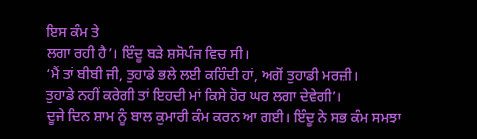ਇਸ ਕੰਮ ਤੇ
ਲਗਾ ਰਹੀ ਹੈ’। ਇੰਦੂ ਬੜੇ ਸ਼ਸੋਪੰਜ ਵਿਚ ਸੀ।
‘ਮੈਂ ਤਾਂ ਬੀਬੀ ਜੀ, ਤੁਹਾਡੇ ਭਲੇ ਲਈ ਕਹਿੰਦੀ ਹਾਂ, ਅਗੋਂ ਤੁਹਾਡੀ ਮਰਜ਼ੀ।
ਤੁਹਾਡੇ ਨਹੀਂ ਕਰੇਗੀ ਤਾਂ ਇਹਦੀ ਮਾਂ ਕਿਸੇ ਹੋਰ ਘਰ ਲਗਾ ਦੇਵੇਗੀ’।
ਦੂਜੇ ਦਿਨ ਸ਼ਾਮ ਨੂੰ ਬਾਲ ਕੁਮਾਰੀ ਕੰਮ ਕਰਨ ਆ ਗਈ। ਇੰਦੂ ਨੇ ਸਭ ਕੰਮ ਸਮਝਾ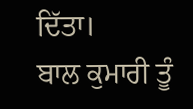ਦਿੱਤਾ।
ਬਾਲ ਕੁਮਾਰੀ ਤੂੰ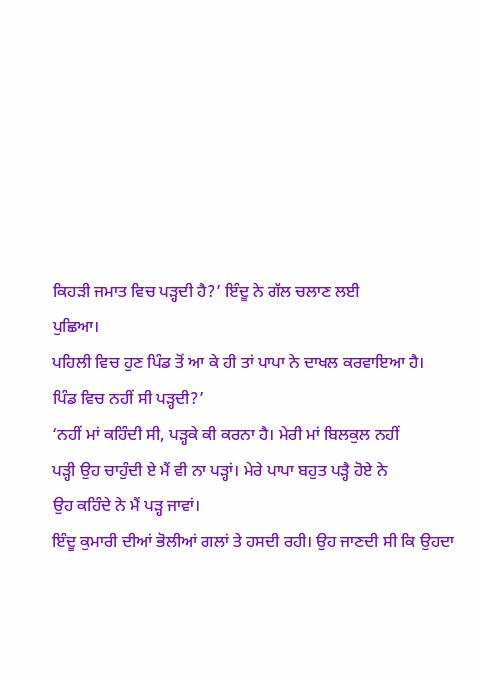ਕਿਹੜੀ ਜਮਾਤ ਵਿਚ ਪੜ੍ਹਦੀ ਹੈ?’ ਇੰਦੂ ਨੇ ਗੱਲ ਚਲਾਣ ਲਈ
ਪੁਛਿਆ।
ਪਹਿਲੀ ਵਿਚ ਹੁਣ ਪਿੰਡ ਤੋਂ ਆ ਕੇ ਹੀ ਤਾਂ ਪਾਪਾ ਨੇ ਦਾਖਲ ਕਰਵਾਇਆ ਹੈ।
ਪਿੰਡ ਵਿਚ ਨਹੀਂ ਸੀ ਪੜ੍ਹਦੀ?’
‘ਨਹੀਂ ਮਾਂ ਕਹਿੰਦੀ ਸੀ, ਪੜ੍ਹਕੇ ਕੀ ਕਰਨਾ ਹੈ। ਮੇਰੀ ਮਾਂ ਬਿਲਕੁਲ ਨਹੀਂ
ਪੜ੍ਹੀ ਉਹ ਚਾਹੁੰਦੀ ਏ ਮੈਂ ਵੀ ਨਾ ਪੜ੍ਹਾਂ। ਮੇਰੇ ਪਾਪਾ ਬਹੁਤ ਪੜ੍ਹੈ ਹੋਏ ਨੇ
ਉਹ ਕਹਿੰਦੇ ਨੇ ਮੈਂ ਪੜ੍ਹ ਜਾਵਾਂ।
ਇੰਦੂ ਕੁਮਾਰੀ ਦੀਆਂ ਭੋਲੀਆਂ ਗਲਾਂ ਤੇ ਹਸਦੀ ਰਹੀ। ਉਹ ਜਾਣਦੀ ਸੀ ਕਿ ਉਹਦਾ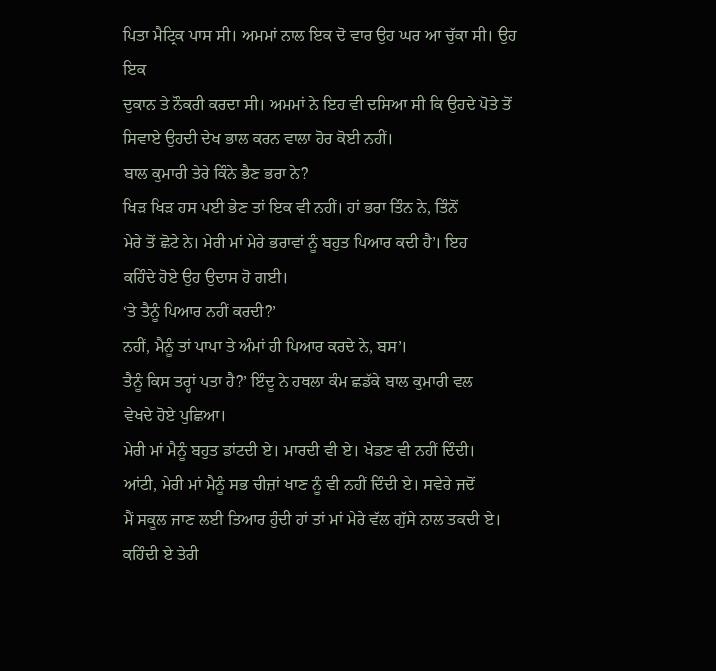ਪਿਤਾ ਮੈਟ੍ਰਿਕ ਪਾਸ ਸੀ। ਅਮਮਾਂ ਨਾਲ ਇਕ ਦੋ ਵਾਰ ਉਹ ਘਰ ਆ ਚੁੱਕਾ ਸੀ। ਉਹ ਇਕ
ਦੁਕਾਨ ਤੇ ਨੌਕਰੀ ਕਰਦਾ ਸੀ। ਅਮਮਾਂ ਨੇ ਇਹ ਵੀ ਦਸਿਆ ਸੀ ਕਿ ਉਹਦੇ ਪੋਤੇ ਤੋਂ
ਸਿਵਾਏ ਉਹਦੀ ਦੇਖ ਭਾਲ ਕਰਨ ਵਾਲਾ ਹੋਰ ਕੋਈ ਨਹੀਂ।
ਬਾਲ ਕੁਮਾਰੀ ਤੇਰੇ ਕਿੰਨੇ ਭੈਣ ਭਰਾ ਨੇ?
ਖਿੜ ਖਿੜ ਹਸ ਪਈ ਭੇਣ ਤਾਂ ਇਕ ਵੀ ਨਹੀਂ। ਹਾਂ ਭਰਾ ਤਿੰਨ ਨੇ, ਤਿੰਨੋਂ
ਮੇਰੇ ਤੋਂ ਛੋਟੇ ਨੇ। ਮੇਰੀ ਮਾਂ ਮੇਰੇ ਭਰਾਵਾਂ ਨੂੰ ਬਹੁਤ ਪਿਆਰ ਕਦੀ ਹੈ’। ਇਹ
ਕਹਿੰਦੇ ਹੋਏ ਉਹ ਉਦਾਸ ਹੋ ਗਈ।
‘ਤੇ ਤੈਨੂੰ ਪਿਆਰ ਨਹੀਂ ਕਰਦੀ?’
ਨਹੀਂ, ਮੈਨੂੰ ਤਾਂ ਪਾਪਾ ਤੇ ਅੰਮਾਂ ਹੀ ਪਿਆਰ ਕਰਦੇ ਨੇ, ਬਸ’।
ਤੈਨੂੰ ਕਿਸ ਤਰ੍ਹਾਂ ਪਤਾ ਹੈ?’ ਇੰਦੂ ਨੇ ਹਥਲਾ ਕੰਮ ਛਡੱਕੇ ਬਾਲ ਕੁਮਾਰੀ ਵਲ
ਵੇਖਦੇ ਹੋਏ ਪੁਛਿਆ।
ਮੇਰੀ ਮਾਂ ਮੈਨੂੰ ਬਹੁਤ ਡਾਂਟਦੀ ਏ। ਮਾਰਦੀ ਵੀ ਏ। ਖੇਡਣ ਵੀ ਨਹੀਂ ਦਿੰਦੀ।
ਆਂਟੀ, ਮੇਰੀ ਮਾਂ ਮੈਨੂੰ ਸਭ ਚੀਜ਼ਾਂ ਖਾਣ ਨੂੰ ਵੀ ਨਹੀਂ ਦਿੰਦੀ ਏ। ਸਵੇਰੇ ਜਦੋਂ
ਮੈਂ ਸਕੂਲ ਜਾਣ ਲਈ ਤਿਆਰ ਹੁੰਦੀ ਹਾਂ ਤਾਂ ਮਾਂ ਮੇਰੇ ਵੱਲ ਗੁੱਸੇ ਨਾਲ ਤਕਦੀ ਏ।
ਕਹਿੰਦੀ ਏ ਤੇਰੀ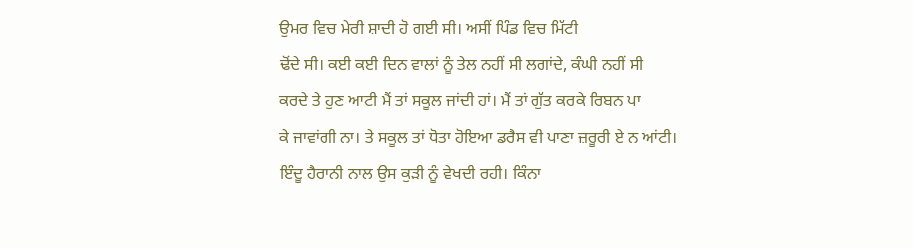ਉਮਰ ਵਿਚ ਮੇਰੀ ਸ਼ਾਦੀ ਹੋ ਗਈ ਸੀ। ਅਸੀਂ ਪਿੰਡ ਵਿਚ ਮਿੱਟੀ
ਢੋਂਦੇ ਸੀ। ਕਈ ਕਈ ਦਿਨ ਵਾਲਾਂ ਨੂੰ ਤੇਲ ਨਹੀਂ ਸੀ ਲਗਾਂਦੇ, ਕੰਘੀ ਨਹੀਂ ਸੀ
ਕਰਦੇ ਤੇ ਹੁਣ ਆਟੀ ਮੈਂ ਤਾਂ ਸਕੂਲ ਜਾਂਦੀ ਹਾਂ। ਮੈਂ ਤਾਂ ਗੁੱਤ ਕਰਕੇ ਰਿਬਨ ਪਾ
ਕੇ ਜਾਵਾਂਗੀ ਨਾ। ਤੇ ਸਕੂਲ ਤਾਂ ਧੋਤਾ ਹੋਇਆ ਡਰੈਸ ਵੀ ਪਾਣਾ ਜ਼ਰੂਰੀ ਏ ਨ ਆਂਟੀ।
ਇੰਦੂ ਹੈਰਾਨੀ ਨਾਲ ਉਸ ਕੁੜੀ ਨੂੰ ਵੇਖਦੀ ਰਹੀ। ਕਿੰਨਾ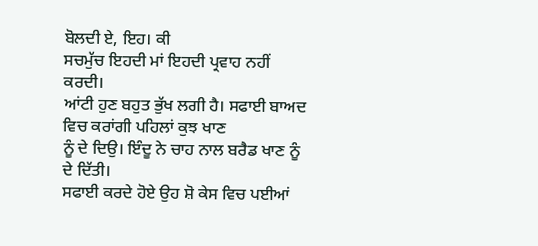ਬੋਲਦੀ ਏ, ਇਹ। ਕੀ
ਸਚਮੁੱਚ ਇਹਦੀ ਮਾਂ ਇਹਦੀ ਪ੍ਰਵਾਹ ਨਹੀਂ ਕਰਦੀ।
ਆਂਟੀ ਹੁਣ ਬਹੁਤ ਭੁੱਖ ਲਗੀ ਹੈ। ਸਫਾਈ ਬਾਅਦ ਵਿਚ ਕਰਾਂਗੀ ਪਹਿਲਾਂ ਕੁਝ ਖਾਣ
ਨੂੰ ਦੇ ਦਿਉ। ਇੰਦੂ ਨੇ ਚਾਹ ਨਾਲ ਬਰੈਡ ਖਾਣ ਨੂੰ ਦੇ ਦਿੱਤੀ।
ਸਫਾਈ ਕਰਦੇ ਹੋਏ ਉਹ ਸ਼ੋ ਕੇਸ ਵਿਚ ਪਈਆਂ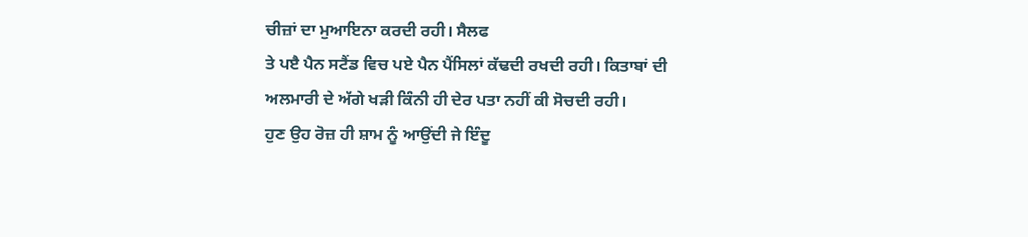ਚੀਜ਼ਾਂ ਦਾ ਮੁਆਇਨਾ ਕਰਦੀ ਰਹੀ। ਸੈਲਫ
ਤੇ ਪੲੈ ਪੈਨ ਸਟੈਂਡ ਵਿਚ ਪਏ ਪੈਨ ਪੈਂਸਿਲਾਂ ਕੱਢਦੀ ਰਖਦੀ ਰਹੀ। ਕਿਤਾਬਾਂ ਦੀ
ਅਲਮਾਰੀ ਦੇ ਅੱਗੇ ਖੜੀ ਕਿੰਨੀ ਹੀ ਦੇਰ ਪਤਾ ਨਹੀਂ ਕੀ ਸੋਚਦੀ ਰਹੀ।
ਹੁਣ ਉਹ ਰੋਜ਼ ਹੀ ਸ਼ਾਮ ਨੂੰ ਆਉਂਦੀ ਜੇ ਇੰਦੂ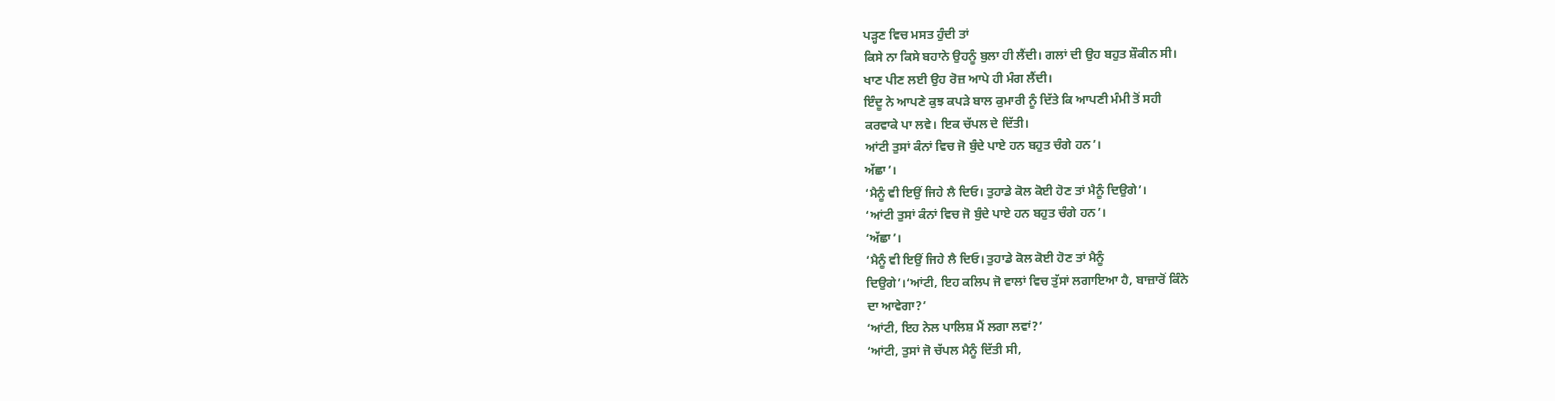ਪੜ੍ਹਣ ਵਿਚ ਮਸਤ ਹੁੰਦੀ ਤਾਂ
ਕਿਸੇ ਨਾ ਕਿਸੇ ਬਹਾਨੇ ਉਹਨੂੰ ਬੁਲਾ ਹੀ ਲੈਂਦੀ। ਗਲਾਂ ਦੀ ਉਹ ਬਹੁਤ ਸ਼ੌਕੀਨ ਸੀ।
ਖਾਣ ਪੀਣ ਲਈ ਉਹ ਰੋਜ਼ ਆਪੇ ਹੀ ਮੰਗ ਲੈਂਦੀ।
ਇੰਦੂ ਨੇ ਆਪਣੇ ਕੁਝ ਕਪੜੇ ਬਾਲ ਕੁਮਾਰੀ ਨੂੰ ਦਿੱਤੇ ਕਿ ਆਪਣੀ ਮੰਮੀ ਤੋਂ ਸਹੀ
ਕਰਵਾਕੇ ਪਾ ਲਵੇ। ਇਕ ਚੱਪਲ ਦੇ ਦਿੱਤੀ।
ਆਂਟੀ ਤੁਸਾਂ ਕੰਨਾਂ ਵਿਚ ਜੋ ਬੁੰਦੇ ਪਾਏ ਹਨ ਬਹੁਤ ਚੰਗੇ ਹਨ’।
ਅੱਛਾ’।
‘ਮੈਨੂੰ ਵੀ ਇਉਂ ਜਿਹੇ ਲੈ ਦਿਓ। ਤੁਹਾਡੇ ਕੋਲ ਕੋਈ ਹੋਣ ਤਾਂ ਮੈਨੂੰ ਦਿਉਗੇ’।
‘ਆਂਟੀ ਤੁਸਾਂ ਕੰਨਾਂ ਵਿਚ ਜੋ ਬੁੰਦੇ ਪਾਏ ਹਨ ਬਹੁਤ ਚੰਗੇ ਹਨ’।
‘ਅੱਛਾ’।
‘ਮੈਨੂੰ ਵੀ ਇਉਂ ਜਿਹੇ ਲੈ ਦਿਓ। ਤੁਹਾਡੇ ਕੋਲ ਕੋਈ ਹੋਣ ਤਾਂ ਮੈਨੂੰ
ਦਿਉਗੇ’।‘ਆਂਟੀ, ਇਹ ਕਲਿਪ ਜੋ ਵਾਲਾਂ ਵਿਚ ਤੁੱਸਾਂ ਲਗਾਇਆ ਹੈ, ਬਾਜ਼ਾਰੋਂ ਕਿੰਨੇ
ਦਾ ਆਵੇਗਾ?’
‘ਆਂਟੀ, ਇਹ ਨੇਲ ਪਾਲਿਸ਼ ਮੈਂ ਲਗਾ ਲਵਾਂ?’
‘ਆਂਟੀ, ਤੁਸਾਂ ਜੋ ਚੱਪਲ ਮੈਨੂੰ ਦਿੱਤੀ ਸੀ,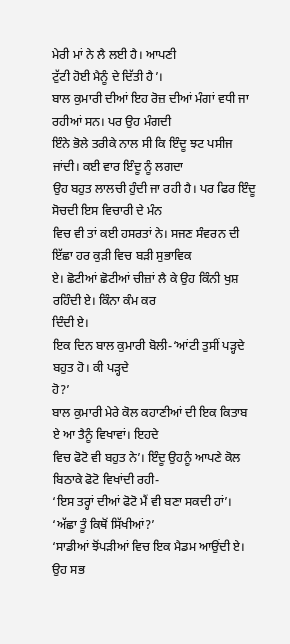ਮੇਰੀ ਮਾਂ ਨੇ ਲੈ ਲਈ ਹੈ। ਆਪਣੀ
ਟੁੱਟੀ ਹੋਈ ਮੈਨੂੰ ਦੇ ਦਿੱਤੀ ਹੈ’।
ਬਾਲ ਕੁਮਾਰੀ ਦੀਆਂ ਇਹ ਰੋਜ਼ ਦੀਆਂ ਮੰਗਾਂ ਵਧੀ ਜਾ ਰਹੀਆਂ ਸਨ। ਪਰ ਉਹ ਮੰਗਦੀ
ਇੰਨੇ ਭੋਲੇ ਤਰੀਕੇ ਨਾਲ ਸੀ ਕਿ ਇੰਦੂ ਝਟ ਪਸੀਜ ਜਾਂਦੀ। ਕਈ ਵਾਰ ਇੰਦੂ ਨੂੰ ਲਗਦਾ
ਉਹ ਬਹੁਤ ਲਾਲਚੀ ਹੁੰਦੀ ਜਾ ਰਹੀ ਹੈ। ਪਰ ਫਿਰ ਇੰਦੂ ਸੋਚਦੀ ਇਸ ਵਿਚਾਰੀ ਦੇ ਮੰਨ
ਵਿਚ ਵੀ ਤਾਂ ਕਈ ਹਸਰਤਾਂ ਨੇ। ਸਜਣ ਸੰਵਰਨ ਦੀ ਇੱਛਾ ਹਰ ਕੁੜੀ ਵਿਚ ਬੜੀ ਸੁਭਾਵਿਕ
ਏ। ਛੋਟੀਆਂ ਛੋਟੀਆਂ ਚੀਜ਼ਾਂ ਲੈ ਕੇ ਉਹ ਕਿੰਨੀ ਖੁਸ਼ ਰਹਿੰਦੀ ਏ। ਕਿੰਨਾ ਕੰਮ ਕਰ
ਦਿੰਦੀ ਏ।
ਇਕ ਦਿਨ ਬਾਲ ਕੁਮਾਰੀ ਬੋਲੀ-‘ਆਂਟੀ ਤੁਸੀਂ ਪੜ੍ਹਦੇ ਬਹੁਤ ਹੋ। ਕੀ ਪੜ੍ਹਦੇ
ਹੋ?’
ਬਾਲ ਕੁਮਾਰੀ ਮੇਰੇ ਕੋਲ ਕਹਾਣੀਆਂ ਦੀ ਇਕ ਕਿਤਾਬ ਏ ਆ ਤੈਨੂੰ ਵਿਖਾਵਾਂ। ਇਹਦੇ
ਵਿਚ ਫੋਟੋ ਵੀ ਬਹੁਤ ਨੇ’। ਇੰਦੂ ਉਹਨੂੰ ਆਪਣੇ ਕੋਲ ਬਿਠਾਕੇ ਫੋਟੋ ਵਿਖਾਂਦੀ ਰਹੀ-
‘ਇਸ ਤਰ੍ਹਾਂ ਦੀਆਂ ਫੋਟੋ ਮੈਂ ਵੀ ਬਣਾ ਸਕਦੀ ਹਾਂ’।
‘ਅੱਛਾ ਤੂੰ ਕਿਥੋਂ ਸਿੱਖੀਆਂ?’
‘ਸਾਡੀਆਂ ਝੋਂਪੜੀਆਂ ਵਿਚ ਇਕ ਮੈਡਮ ਆਉਂਦੀ ਏ। ਉਹ ਸਭ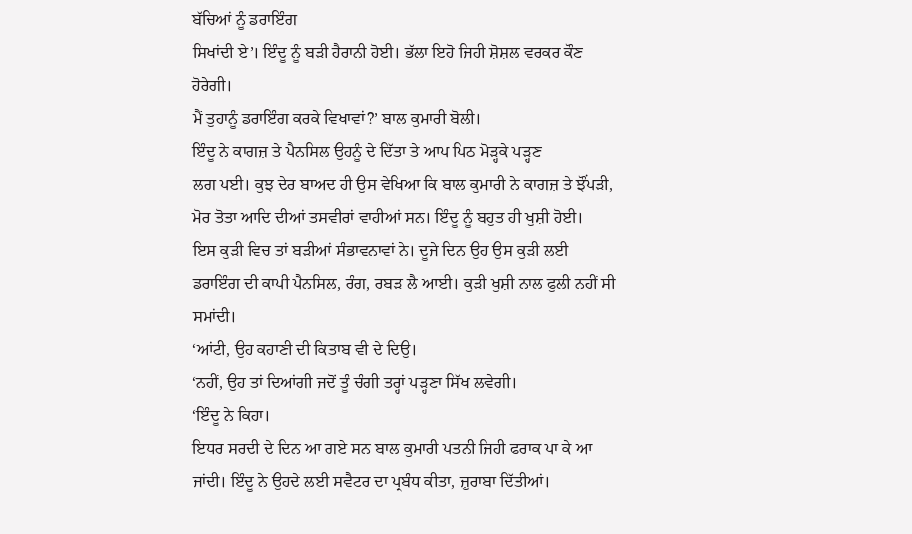ਬੱਚਿਆਂ ਨੂੰ ਡਰਾਇੰਗ
ਸਿਖਾਂਦੀ ਏ’। ਇੰਦੂ ਨੂੰ ਬੜੀ ਹੈਰਾਨੀ ਹੋਈ। ਭੱਲਾ ਇਹੋ ਜਿਹੀ ਸ਼ੋਸ਼ਲ ਵਰਕਰ ਕੌਣ
ਹੋਰੇਗੀ।
ਮੈਂ ਤੁਹਾਨੂੰ ਡਰਾਇੰਗ ਕਰਕੇ ਵਿਖਾਵਾਂ?’ ਬਾਲ ਕੁਮਾਰੀ ਬੋਲੀ।
ਇੰਦੂ ਨੇ ਕਾਗਜ਼ ਤੇ ਪੈਨਸਿਲ ਉਹਨੂੰ ਦੇ ਦਿੱਤਾ ਤੇ ਆਪ ਪਿਠ ਮੋੜ੍ਹਕੇ ਪੜ੍ਹਣ
ਲਗ ਪਈ। ਕੁਝ ਦੇਰ ਬਾਅਦ ਹੀ ਉਸ ਵੇਖਿਆ ਕਿ ਬਾਲ ਕੁਮਾਰੀ ਨੇ ਕਾਗਜ਼ ਤੇ ਝੌਂਪੜੀ,
ਮੋਰ ਤੋਤਾ ਆਦਿ ਦੀਆਂ ਤਸਵੀਰਾਂ ਵਾਹੀਆਂ ਸਨ। ਇੰਦੂ ਨੂੰ ਬਹੁਤ ਹੀ ਖੁਸ਼ੀ ਹੋਈ।
ਇਸ ਕੁੜੀ ਵਿਚ ਤਾਂ ਬੜੀਆਂ ਸੰਭਾਵਨਾਵਾਂ ਨੇ। ਦੂਜੇ ਦਿਨ ਉਹ ਉਸ ਕੁੜੀ ਲਈ
ਡਰਾਇੰਗ ਦੀ ਕਾਪੀ ਪੈਨਸਿਲ, ਰੰਗ, ਰਬੜ ਲੈ ਆਈ। ਕੁੜੀ ਖੁਸ਼ੀ ਨਾਲ ਫੁਲੀ ਨਹੀਂ ਸੀ
ਸਮਾਂਦੀ।
‘ਆਂਟੀ, ਉਹ ਕਹਾਣੀ ਦੀ ਕਿਤਾਬ ਵੀ ਦੇ ਦਿਉ।
‘ਨਹੀਂ, ਉਹ ਤਾਂ ਦਿਆਂਗੀ ਜਦੋਂ ਤੂੰ ਚੰਗੀ ਤਰ੍ਹਾਂ ਪੜ੍ਹਣਾ ਸਿੱਖ ਲਵੇਗੀ।
‘ਇੰਦੂ ਨੇ ਕਿਹਾ।
ਇਧਰ ਸਰਦੀ ਦੇ ਦਿਨ ਆ ਗਏ ਸਨ ਬਾਲ ਕੁਮਾਰੀ ਪਤਨੀ ਜਿਹੀ ਫਰਾਕ ਪਾ ਕੇ ਆ
ਜਾਂਦੀ। ਇੰਦੂ ਨੇ ਉਹਦੇ ਲਈ ਸਵੈਟਰ ਦਾ ਪ੍ਰਬੰਧ ਕੀਤਾ, ਜ਼ੁਰਾਬਾ ਦਿੱਤੀਆਂ।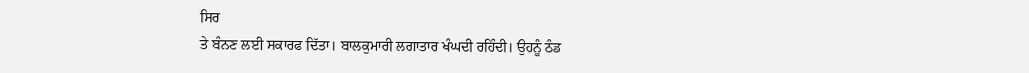ਸਿਰ
ਤੇ ਬੰਨਣ ਲਈ ਸਕਾਰਫ ਦਿੱਤਾ। ਬਾਲਕੁਮਾਰੀ ਲਗਾਤਾਰ ਖੰਘਦੀ ਰਹਿੰਦੀ। ਉਹਨੂੰ ਠੰਡ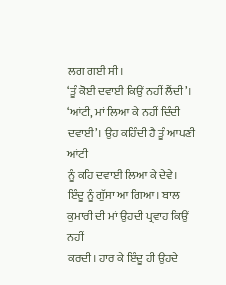ਲਗ ਗਈ ਸੀ।
‘ਤੂੰ ਕੋਈ ਦਵਾਈ ਕਿਉਂ ਨਹੀਂ ਲੈਂਦੀ’।
‘ਆਂਟੀ, ਮਾਂ ਲਿਆ ਕੇ ਨਹੀਂ ਦਿੰਦੀ ਦਵਾਈ’। ਉਹ ਕਹਿੰਦੀ ਹੈ ਤੂੰ ਆਪਣੀ ਆਂਟੀ
ਨੂੰ ਕਹਿ ਦਵਾਈ ਲਿਆ ਕੇ ਦੇਵੇ।
ਇੰਦੂ ਨੂੰ ਗੁੱਸਾ ਆ ਗਿਆ। ਬਾਲ ਕੁਮਾਰੀ ਦੀ ਮਾਂ ਉਹਦੀ ਪ੍ਰਵਾਹ ਕਿਉਂ ਨਹੀਂ
ਕਰਦੀ। ਹਾਰ ਕੇ ਇੰਦੂ ਹੀ ਉਹਦੇ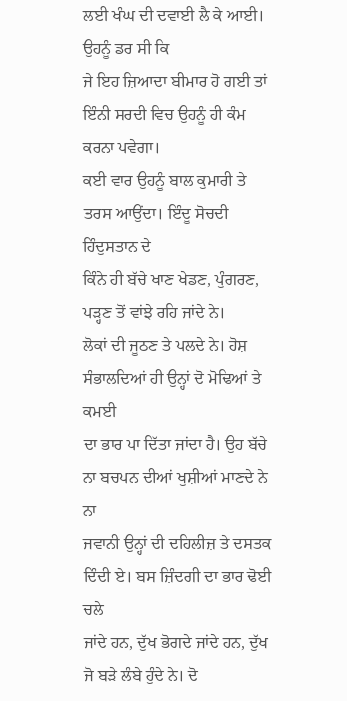ਲਈ ਖੰਘ ਦੀ ਦਵਾਈ ਲੈ ਕੇ ਆਈ। ਉਹਨੂੰ ਡਰ ਸੀ ਕਿ
ਜੇ ਇਹ ਜ਼ਿਆਦਾ ਬੀਮਾਰ ਹੋ ਗਈ ਤਾਂ ਇੰਨੀ ਸਰਦੀ ਵਿਚ ਉਹਨੂੰ ਹੀ ਕੰਮ ਕਰਨਾ ਪਵੇਗਾ।
ਕਈ ਵਾਰ ਉਹਨੂੰ ਬਾਲ ਕੁਮਾਰੀ ਤੇ ਤਰਸ ਆਉਂਦਾ। ਇੰਦੂ ਸੋਚਦੀ ਹਿੰਦੁਸਤਾਨ ਦੇ
ਕਿੰਨੇ ਹੀ ਬੱਚੇ ਖਾਣ ਖੇਡਣ, ਪੁੰਗਰਣ, ਪੜ੍ਹਣ ਤੋਂ ਵਾਂਝੇ ਰਹਿ ਜਾਂਦੇ ਨੇ।
ਲੋਕਾਂ ਦੀ ਜੂਠਣ ਤੇ ਪਲਦੇ ਨੇ। ਹੋਸ਼ ਸੰਭਾਲਦਿਆਂ ਹੀ ਉਨ੍ਹਾਂ ਦੋ ਮੋਢਿਆਂ ਤੇ ਕਮਈ
ਦਾ ਭਾਰ ਪਾ ਦਿੱਤਾ ਜਾਂਦਾ ਹੈ। ਉਹ ਬੱਚੇ ਨਾ ਬਚਪਨ ਦੀਆਂ ਖੁਸ਼ੀਆਂ ਮਾਣਦੇ ਨੇ ਨਾ
ਜਵਾਨੀ ਉਨ੍ਹਾਂ ਦੀ ਦਹਿਲੀਜ਼ ਤੇ ਦਸਤਕ ਦਿੰਦੀ ਏ। ਬਸ ਜ਼ਿੰਦਗੀ ਦਾ ਭਾਰ ਢੋਈ ਚਲੇ
ਜਾਂਦੇ ਹਨ, ਦੁੱਖ ਭੋਗਦੇ ਜਾਂਦੇ ਹਨ, ਦੁੱਖ ਜੋ ਬੜੇ ਲੰਬੇ ਹੁੰਦੇ ਨੇ। ਦੋ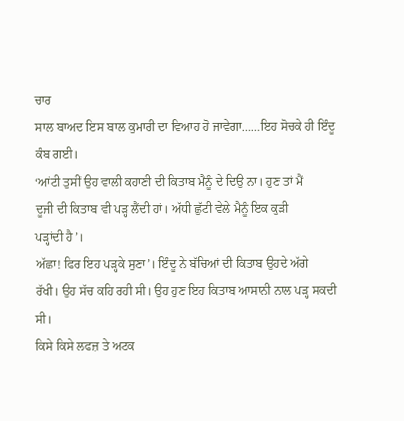ਚਾਰ
ਸਾਲ ਬਾਅਦ ਇਸ ਬਾਲ ਕੁਮਾਰੀ ਦਾ ਵਿਆਹ ਹੋ ਜਾਵੇਗਾ……ਇਹ ਸੋਚਕੇ ਹੀ ਇੰਦੂ ਕੰਬ ਗਈ।
‘ਆਂਟੀ ਤੁਸੀਂ ਉਹ ਵਾਲੀ ਕਹਾਣੀ ਦੀ ਕਿਤਾਬ ਮੈਨੂੰ ਦੇ ਦਿਉ ਨਾ। ਹੁਣ ਤਾਂ ਮੈਂ
ਦੂਜੀ ਦੀ ਕਿਤਾਬ ਵੀ ਪੜ੍ਹ ਲੈਂਦੀ ਹਾਂ। ਅੱਧੀ ਛੁੱਟੀ ਵੇਲੇ ਮੈਨੂੰ ਇਕ ਕੁੜੀ
ਪੜ੍ਹਾਂਦੀ ਹੈ’।
ਅੱਛਾ! ਫਿਰ ਇਹ ਪੜ੍ਹਕੇ ਸੁਣਾ’। ਇੰਦੂ ਨੇ ਬੱਚਿਆਂ ਦੀ ਕਿਤਾਬ ਉਹਦੇ ਅੱਗੇ
ਰੱਖੀ। ਉਹ ਸੱਚ ਕਹਿ ਰਹੀ ਸੀ। ਉਹ ਹੁਣ ਇਹ ਕਿਤਾਬ ਆਸਾਨੀ ਨਾਲ ਪੜ੍ਹ ਸਕਦੀ ਸੀ।
ਕਿਸੇ ਕਿਸੇ ਲਫਜ਼ ਤੇ ਅਟਕ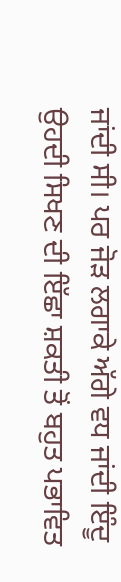ਜਾਂਦੀ ਸੀ। ਪਰ ਜੋੜ ਲਗਾਕੇ ਅੱਗੇ ਵਧ ਜਾਂਦੀ ਇੰਦੂ
ਉਹਦੀ ਸਿਖਣ ਦੀ ਇੱਛਾ ਸ਼ਕਤੀ ਤੋਂ ਬਹੁਤ ਪਭਾਵਿਤ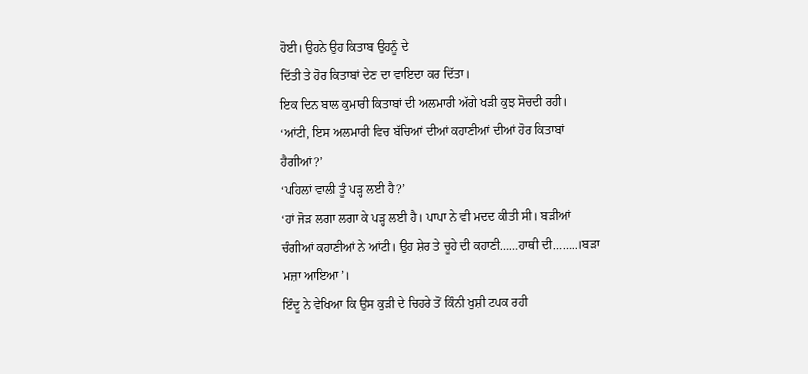ਹੋਈ। ਉਹਨੇ ਉਹ ਕਿਤਾਬ ਉਹਨੂੰ ਦੇ
ਦਿੱਤੀ ਤੇ ਹੋਰ ਕਿਤਾਬਾਂ ਦੇਣ ਦਾ ਵਾਇਦਾ ਕਰ ਦਿੱਤਾ।
ਇਕ ਦਿਨ ਬਾਲ ਕੁਮਾਰੀ ਕਿਤਾਬਾਂ ਦੀ ਅਲਮਾਰੀ ਅੱਗੇ ਖੜੀ ਕੁਝ ਸੋਚਦੀ ਰਹੀ।
‘ਆਂਟੀ, ਇਸ ਅਲਮਾਰੀ ਵਿਚ ਬੱਚਿਆਂ ਦੀਆਂ ਕਹਾਣੀਆਂ ਦੀਆਂ ਹੋਰ ਕਿਤਾਬਾਂ
ਹੈਗੀਆਂ?’
‘ਪਹਿਲਾਂ ਵਾਲੀ ਤੂੰ ਪੜ੍ਹ ਲਈ ਹੈ?’
‘ਹਾਂ ਜੋੜ ਲਗਾ ਲਗਾ ਕੇ ਪੜ੍ਹ ਲਈ ਹੈ। ਪਾਪਾ ਨੇ ਵੀ ਮਦਦ ਕੀਤੀ ਸੀ। ਬੜੀਆਂ
ਚੰਗੀਆਂ ਕਹਾਣੀਆਂ ਨੇ ਆਂਟੀ। ਉਹ ਸ਼ੇਰ ਤੇ ਚੂਹੇ ਦੀ ਕਹਾਣੀ……ਹਾਥੀ ਦੀ……..।ਬੜਾ
ਮਜ਼ਾ ਆਇਆ’।
ਇੰਦੂ ਨੇ ਵੇਖਿਆ ਕਿ ਉਸ ਕੁੜੀ ਦੇ ਚਿਹਰੇ ਤੋਂ ਕਿੰਨੀ ਖੁਸ਼ੀ ਟਪਕ ਰਹੀ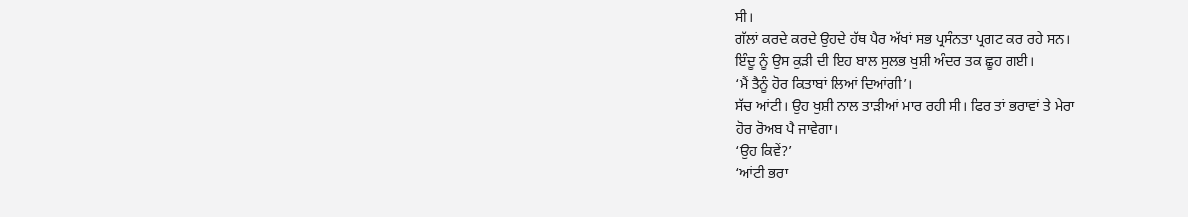ਸੀ।
ਗੱਲਾਂ ਕਰਦੇ ਕਰਦੇ ਉਹਦੇ ਹੱਥ ਪੈਰ ਅੱਖਾਂ ਸਭ ਪ੍ਰਸੰਨਤਾ ਪ੍ਰਗਟ ਕਰ ਰਹੇ ਸਨ।
ਇੰਦੂ ਨੂੰ ਉਸ ਕੁੜੀ ਦੀ ਇਹ ਬਾਲ ਸੁਲਭ ਖੁਸ਼ੀ ਅੰਦਰ ਤਕ ਛੂਹ ਗਈ।
‘ਮੈਂ ਤੈਨੂੰ ਹੋਰ ਕਿਤਾਬਾਂ ਲਿਆਂ ਦਿਆਂਗੀ’।
ਸੱਚ ਆਂਟੀ। ਉਹ ਖੁਸ਼ੀ ਨਾਲ ਤਾੜੀਆਂ ਮਾਰ ਰਹੀ ਸੀ। ਫਿਰ ਤਾਂ ਭਰਾਵਾਂ ਤੇ ਮੇਰਾ
ਹੋਰ ਰੋਅਬ ਪੈ ਜਾਵੇਗਾ।
‘ਉਹ ਕਿਵੇਂ?’
‘ਆਂਟੀ ਭਰਾ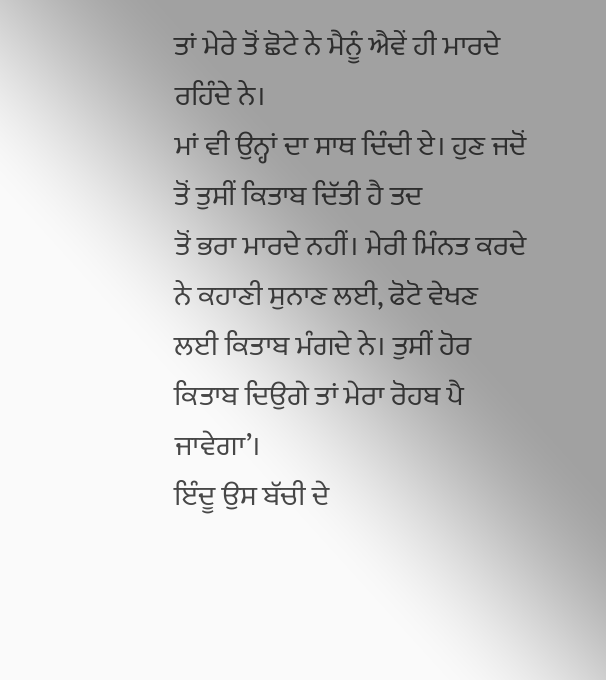ਤਾਂ ਮੇਰੇ ਤੋਂ ਛੋਟੇ ਨੇ ਮੈਨੂੰ ਐਵੇਂ ਹੀ ਮਾਰਦੇ ਰਹਿੰਦੇ ਨੇ।
ਮਾਂ ਵੀ ਉਨ੍ਹਾਂ ਦਾ ਸਾਥ ਦਿੰਦੀ ਏ। ਹੁਣ ਜਦੋਂ ਤੋਂ ਤੁਸੀਂ ਕਿਤਾਬ ਦਿੱਤੀ ਹੈ ਤਦ
ਤੋਂ ਭਰਾ ਮਾਰਦੇ ਨਹੀਂ। ਮੇਰੀ ਮਿੰਨਤ ਕਰਦੇ ਨੇ ਕਹਾਣੀ ਸੁਨਾਣ ਲਈ, ਫੋਟੋ ਵੇਖਣ
ਲਈ ਕਿਤਾਬ ਮੰਗਦੇ ਨੇ। ਤੁਸੀਂ ਹੋਰ ਕਿਤਾਬ ਦਿਉਗੇ ਤਾਂ ਮੇਰਾ ਰੋਹਬ ਪੈ ਜਾਵੇਗਾ’।
ਇੰਦੂ ਉਸ ਬੱਚੀ ਦੇ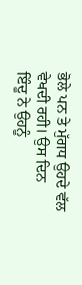ਭੋਲੇ ਪਨ ਤੇ ਮੁੱਗਧ ਉਹਦੇ ਵੱਲ ਵੇਖਦੀ ਰਹੀ। ਉਸ ਦਿਨ
ਇੰਦੂ ਨੇ ਉਹਨੂੰ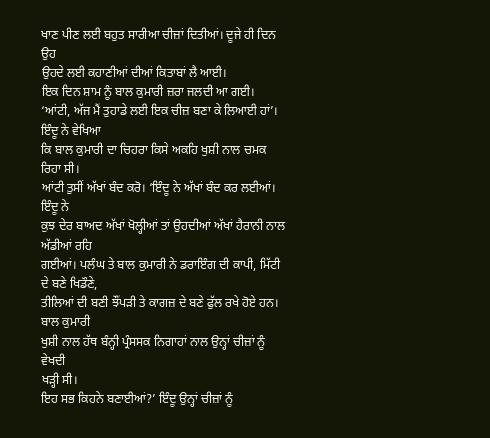ਖਾਣ ਪੀਣ ਲਈ ਬਹੁਤ ਸਾਰੀਆ ਚੀਜ਼ਾਂ ਦਿਤੀਆਂ। ਦੂਜੇ ਹੀ ਦਿਨ ਉਹ
ਉਹਦੇ ਲਈ ਕਹਾਣੀਆਂ ਦੀਆਂ ਕਿਤਾਬਾਂ ਲੈ ਆਈ।
ਇਕ ਦਿਨ ਸ਼ਾਮ ਨੂੰ ਬਾਲ ਕੁਮਾਰੀ ਜ਼ਰਾ ਜਲਦੀ ਆ ਗਈ।
‘ਆਂਟੀ, ਅੱਜ ਮੈਂ ਤੁਹਾਡੇ ਲਈ ਇਕ ਚੀਜ਼ ਬਣਾ ਕੇ ਲਿਆਈ ਹਾਂ’। ਇੰਦੂ ਨੇ ਵੇਖਿਆ
ਕਿ ਬਾਲ ਕੁਮਾਰੀ ਦਾ ਚਿਹਰਾ ਕਿਸੇ ਅਕਹਿ ਖੁਸ਼ੀ ਨਾਲ ਚਮਕ ਰਿਹਾ ਸੀ।
ਆਂਟੀ ਤੁਸੀਂ ਅੱਖਾਂ ਬੰਦ ਕਰੋ। ‘ਇੰਦੂ ਨੇ ਅੱਖਾਂ ਬੰਦ ਕਰ ਲਈਆਂ। ਇੰਦੂ ਨੇ
ਕੁਝ ਦੇਰ ਬਾਅਦ ਅੱਖਾਂ ਖੋਲ੍ਹੀਆਂ ਤਾਂ ਉਹਦੀਆਂ ਅੱਖਾਂ ਹੈਰਾਨੀ ਨਾਲ ਅੱਡੀਆਂ ਰਹਿ
ਗਈਆਂ। ਪਲੰਘ ਤੇ ਬਾਲ ਕੁਮਾਰੀ ਨੇ ਡਰਾਇੰਗ ਦੀ ਕਾਪੀ, ਮਿੱਟੀ ਦੇ ਬਣੇ ਖਿਡੌਣੇ,
ਤੀਲਿਆਂ ਦੀ ਬਣੀ ਝੌਂਪੜੀ ਤੇ ਕਾਗਜ਼ ਦੇ ਬਣੇ ਫੁੱਲ ਰਖੇ ਹੋਏ ਹਨ। ਬਾਲ ਕੁਮਾਰੀ
ਖੁਸ਼ੀ ਨਾਲ ਹੱਥ ਬੰਨ੍ਹੀ ਪ੍ਰੰਸਸਕ ਨਿਗਾਹਾਂ ਨਾਲ ਉਨ੍ਹਾਂ ਚੀਜ਼ਾਂ ਨੂੰ ਵੇਖਦੀ
ਖੜ੍ਹੀ ਸੀ।
ਇਹ ਸਭ ਕਿਹਨੇ ਬਣਾਈਆਂ?’ ਇੰਦੂ ਉਨ੍ਹਾਂ ਚੀਜ਼ਾਂ ਨੂੰ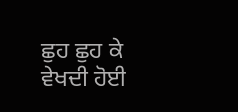ਛੁਹ ਛੁਹ ਕੇ ਵੇਖਦੀ ਹੋਈ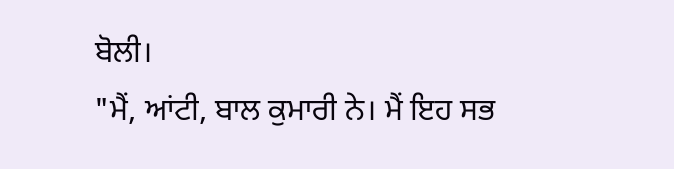ਬੋਲੀ।
"ਮੈਂ, ਆਂਟੀ, ਬਾਲ ਕੁਮਾਰੀ ਨੇ। ਮੈਂ ਇਹ ਸਭ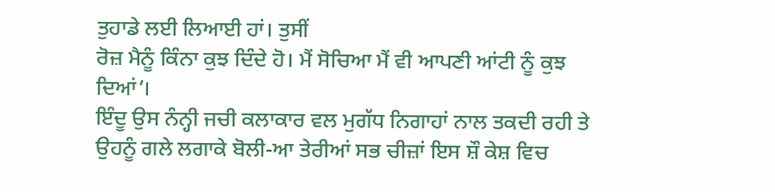ਤੁਹਾਡੇ ਲਈ ਲਿਆਈ ਹਾਂ। ਤੁਸੀਂ
ਰੋਜ਼ ਮੈਨੂੰ ਕਿੰਨਾ ਕੁਝ ਦਿੰਦੇ ਹੋ। ਮੈਂ ਸੋਚਿਆ ਮੈਂ ਵੀ ਆਪਣੀ ਆਂਟੀ ਨੂੰ ਕੁਝ
ਦਿਆਂ’।
ਇੰਦੂ ਉਸ ਨੰਨ੍ਹੀ ਜਚੀ ਕਲਾਕਾਰ ਵਲ ਮੁਗੱਧ ਨਿਗਾਹਾਂ ਨਾਲ ਤਕਦੀ ਰਹੀ ਤੇ
ਉਹਨੂੰ ਗਲੇ ਲਗਾਕੇ ਬੋਲੀ-ਆ ਤੇਰੀਆਂ ਸਭ ਚੀਜ਼ਾਂ ਇਸ ਸ਼ੌ ਕੇਸ਼ ਵਿਚ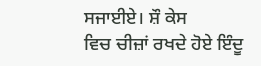ਸਜਾਈਏ। ਸ਼ੌ ਕੇਸ
ਵਿਚ ਚੀਜ਼ਾਂ ਰਖਦੇ ਹੋਏ ਇੰਦੂ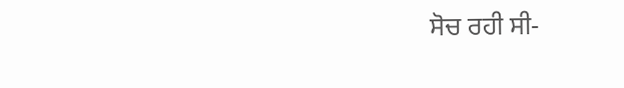ਸੋਚ ਰਹੀ ਸੀ-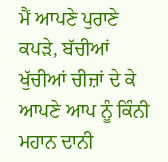ਮੈਂ ਆਪਣੇ ਪੁਰਾਣੇ ਕਪੜੇ, ਬੱਚੀਆਂ
ਖੁੱਚੀਆਂ ਚੀਜ਼ਾਂ ਦੇ ਕੇ ਆਪਣੇ ਆਪ ਨੂੰ ਕਿੰਨੀ ਮਹਾਨ ਦਾਨੀ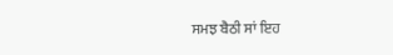ਸਮਝ ਬੈਠੀ ਸਾਂ ਇਹ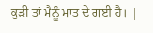ਕੁੜੀ ਤਾਂ ਮੈਨੂੰ ਮਾਤ ਦੇ ਗਈ ਹੈ। |